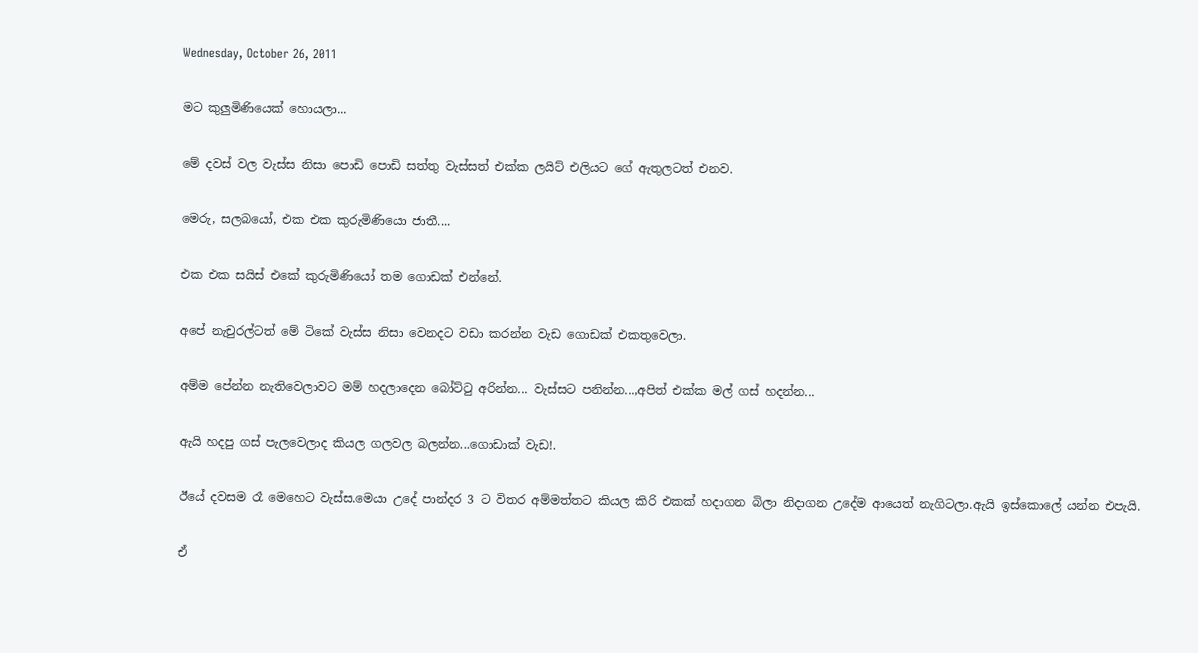Wednesday, October 26, 2011

මට කුලුමිණියෙක් හොයලා...

මේ දවස් වල වැස්ස නිසා පොඩි පොඩි සත්තු වැස්සත් එක්ක ලයිට් එලියට ගේ ඇතුලටත් එනව.

මෙරු, සලබයෝ, එක එක කුරුමිණියො ජාතී....

එක එක සයිස් එකේ කුරුමිණියෝ තම ගොඩක් එන්නේ.

අපේ නැචුරල්ටත් මේ ටිකේ වැස්ස නිසා වෙනදට වඩා කරන්න වැඩ ගොඩක් එකතුවෙලා.

අම්ම පේන්න නැතිවෙලාවට මම් හදලාදෙන බෝට්ටු අරින්න... වැස්සට පනින්න...,අපිත් එක්ක මල් ගස් හදන්න...

ඇයි හදපු ගස් පැලවෙලාද කියල ගලවල බලන්න...ගොඩාක් වැඩ!.

ඊයේ දවසම රෑ මෙහෙට වැස්ස.මෙයා උදේ පාන්දර 3 ට විතර අම්මත්තට කියල කිරි එකක් හදාගන බිලා නිදාගන උදේම ආයෙත් නැගිටලා.ඇයි ඉස්කොලේ යන්න එපැයි.

ඒ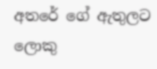අතරේ ගේ ඇතුලට ලොකු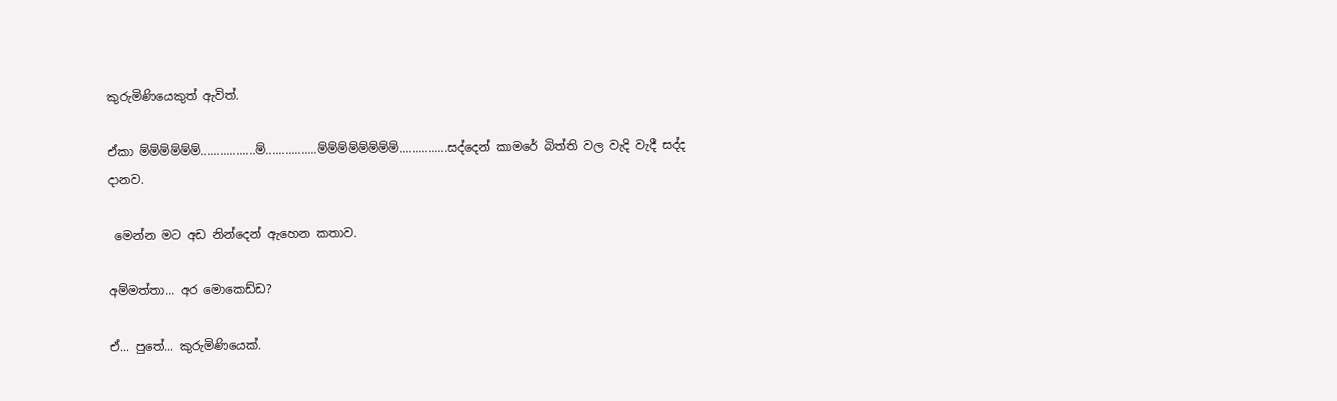කුරුමිණියෙකුත් ඇවිත්.

ඒකා ම්ම්ම්ම්ම්ම්.................ම්................ම්ම්ම්ම්ම්ම්ම්ම්...............සද්දෙන් කාමරේ බිත්ති වල වැදි වැදී සද්ද දානව.

 මෙන්න මට අඩ නින්දෙන් ඇහෙන කතාව.

අම්මත්තා... අර මොකෙඩ්ඩ?

ඒ... පුතේ... කුරුමිණියෙක්.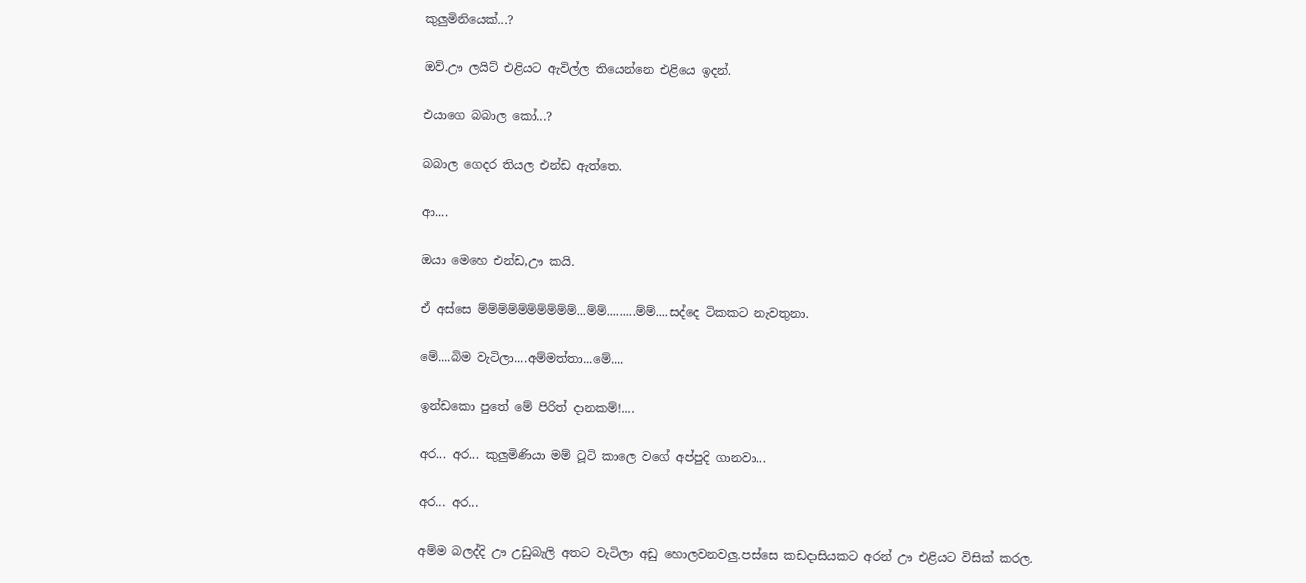කුලුමිනියෙක්...?

ඔව්.ඌ ලයිට් එළියට ඇවිල්ල තියෙන්නෙ එළියෙ ඉදන්.

එයාගෙ බබාල කෝ...?

බබාල ගෙදර තියල එන්ඩ ඇත්තෙ.

ආ....

ඔයා මෙහෙ එන්ඩ,ඌ කයි.

ඒ අස්සෙ ම්ම්ම්ම්ම්ම්ම්ම්ම්ම්...ම්ම්.........ම්ම්....සද්දෙ ටිකකට නැවතුනා.

මේ....බිම වැටිලා....අම්මත්තා...මේ....

ඉන්ඩකො පුතේ මේ පිරිත් දානකම්!....

අර... අර... කුලුමිණියා මම් ටූටි කාලෙ වගේ අප්පුදි ගානවා...

අර... අර...

අම්ම බලද්දි ඌ උඩුබැලි අතට වැටිලා අඩු හොලවනවලු.පස්සෙ කඩදාසියකට අරන් ඌ එළියට විසික් කරල.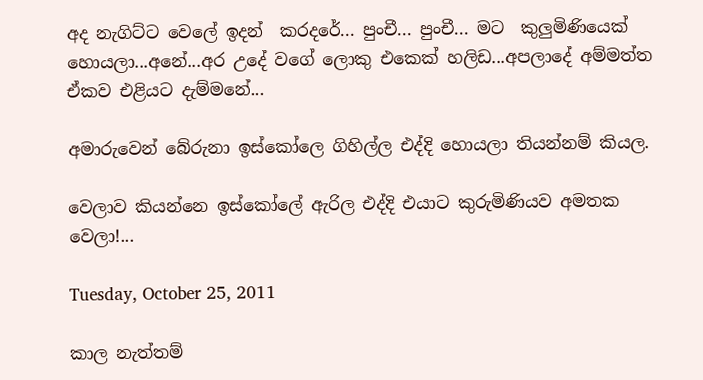අද නැගිට්ට වෙලේ ඉදන්  කරදරේ... පුංචී... පුංචී... මට  කුලුමිණියෙක් හොයලා...අනේ...අර උදේ වගේ ලොකු එකෙක් හලිඩ...අපලාදේ අම්මත්ත ඒකව එළියට දැම්මනේ...

අමාරුවෙන් බේරුනා ඉස්කෝලෙ ගිහිල්ල එද්දි හොයලා තියන්නම් කියල.

වෙලාව කියන්නෙ ඉස්කෝලේ ඇරිල එද්දි එයාට කුරුමිණියව අමතක වෙලා!...

Tuesday, October 25, 2011

කාල නැත්තම්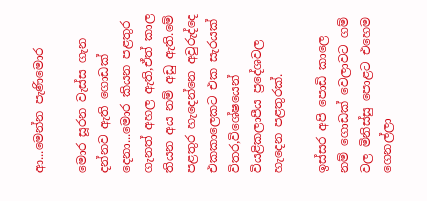ආ...මෙන්න පැණිමොර

මොර සූරන වැස්ස ගැන දන්නව ඇති ගොඩක් දෙනා...මොර කියන පළතුර ගැනත් අහල ඇති,ඒත් කාල තියන අය නම් අඩු ඇති.මේ පළතුර හැදෙන්නෙ අවුරුද්දෙ එකකාලෙකට එක සැරයක් විතර,විශේෂයෙන් වියළිකලාපීය ප්‍රදේශවල හැදෙන පළතුරක්.

ඉස්සර අපි පොඩි කාලෙ නම් ගොඩක් වෙලාවට ගම් වල මිනිස්සු පොළට එහෙම ගෙනල්ලා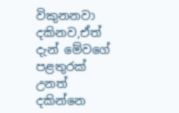විකුනනවා දකිනව,ඒත් දැන් මේවගේ පළතුරක් උනත් දකින්නෙ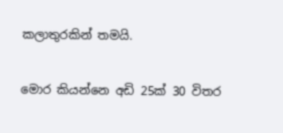කලාතුරකින් තමයි.

මොර කියන්නෙ අඩි 25ක් 30 විතර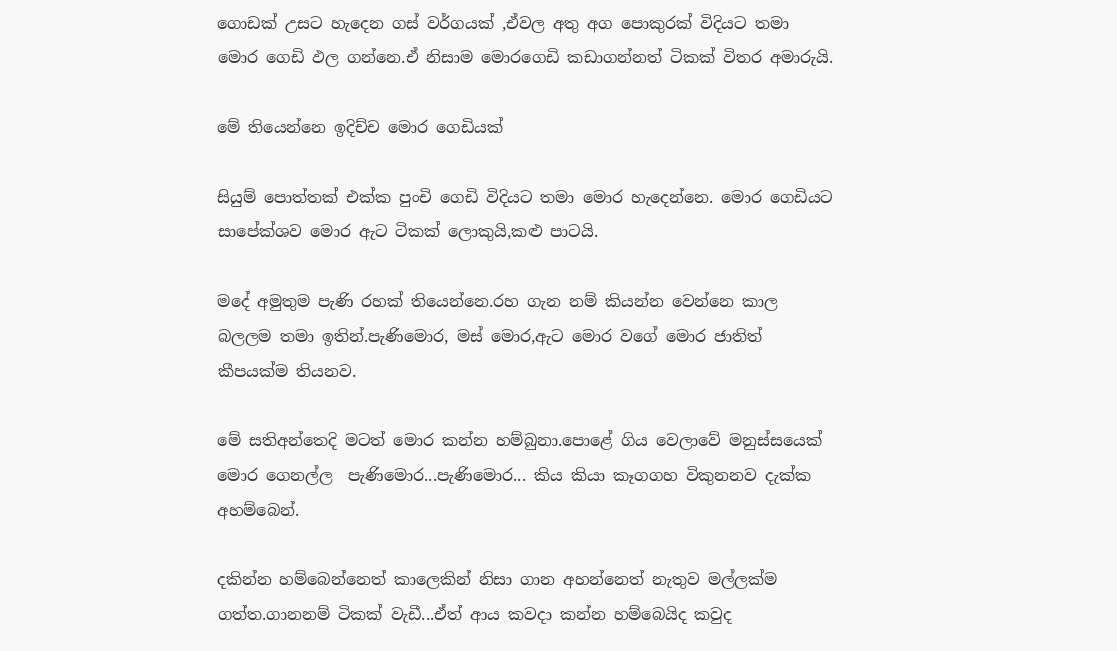ගොඩක් උසට හැදෙන ගස් වර්ගයක් ,ඒවල අතු අග පොකුරක් විදියට තමා මොර ගෙඩි ඵල ගන්නෙ.ඒ නිසාම මොරගෙඩි කඩාගන්නත් ටිකක් විතර අමාරුයි.

මේ තියෙන්නෙ ඉදිච්ච මොර ගෙඩියක්

සියුම් පොත්තක් එක්ක පුංචි ගෙඩි විදියට තමා මොර හැදෙන්නෙ. මොර ගෙඩියට සාපේක්ශව මොර ඇට ටිකක් ලොකුයි,කළු පාටයි.

මදේ අමුතුම පැණි රහක් තියෙන්නෙ.රහ ගැන නම් කියන්න වෙන්නෙ කාල බලලම තමා ඉතින්.පැණිමොර, මස් මොර,ඇට මොර වගේ මොර ජාතිත් කීපයක්ම තියනව.

මේ සතිඅන්තෙදි මටත් මොර කන්න හම්බුනා.පොළේ ගිය වෙලාවේ මනුස්සයෙක් මොර ගෙනල්ල  පැණිමොර...පැණිමොර... කිය කියා කෑගගහ විකුනනව දැක්ක අහම්බෙන්.

දකින්න හම්බෙන්නෙත් කාලෙකින් නිසා ගාන අහන්නෙත් නැතුව මල්ලක්ම ගත්ත.ගානනම් ටිකක් වැඩී...ඒත් ආය කවදා කන්න හම්බෙයිද කවුද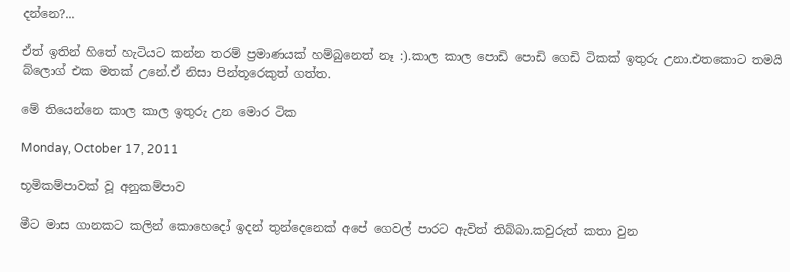දන්නෙ?...

ඒත් ඉතින් හිතේ හැටියට කන්න තරම් ප්‍රමාණයක් හම්බුනෙත් නෑ :).කාල කාල පොඩි පොඩි ගෙඩි ටිකක් ඉතුරු උනා.එතකොට තමයි බ්ලොග් එක මතක් උනේ.ඒ නිසා පින්තූරෙකුත් ගත්ත.

මේ තියෙන්නෙ කාල කාල ඉතුරු උන මොර ටික

Monday, October 17, 2011

භූමිකම්පාවක් වූ අනුකම්පාව

මීට මාස ගානකට කලින් කොහෙදෝ ඉදන් තුන්දෙනෙක් අපේ ගෙවල් පාරට ඇවිත් තිබ්බා.කවුරුත් කතා වුන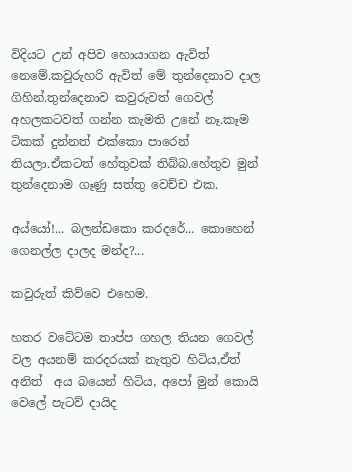විදියට උන් අපිව හොයාගන ඇවිත් නෙමේ.කවුරුහරි ඇවිත් මේ තුන්දෙනාව දාල ගිහින්.තුන්දෙනාව කවුරුවත් ගෙවල් අහලකටවත් ගන්න කැමති උනේ නෑ.කෑම ටිකක් දුන්නත් එක්කො පාරෙන් තියලා.ඒකටත් හේතුවක් තිබ්බ.හේතුව මුන් තුන්දෙනාම ගෑණු සත්තු වෙච්ච එක.

අය්යෝ!... බලන්ඩකො කරදරේ... කොහෙන් ගෙනල්ල දාලද මන්ද?...

කවුරුත් කිව්වෙ එහෙම.

හතර වටේටම තාප්ප ගහල තියන ගෙවල් වල අයනම් කරදරයක් නැතුව හිටිය,ඒත් අනිත්  අය බයෙන් හිටිය, අපෝ මුන් කොයි වෙලේ පැටව් දායිද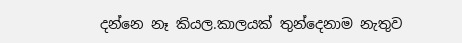දන්නෙ නෑ කියල.කාලයක් තුන්දෙනාම නැතුව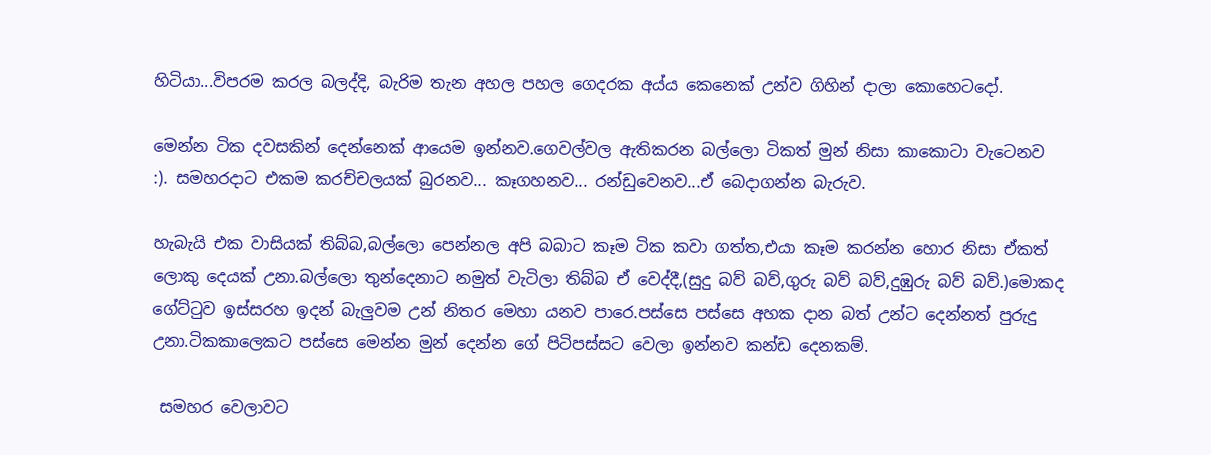හිටියා...විපරම කරල බලද්දි, බැරිම තැන අහල පහල ගෙදරක අය්ය කෙනෙක් උන්ව ගිහින් දාලා කොහෙටදෝ.

මෙන්න ටික දවසකින් දෙන්නෙක් ආයෙම ඉන්නව.ගෙවල්වල ඇතිකරන බල්ලො ටිකත් මුන් නිසා කාකොටා වැටෙනව :). සමහරදාට එකම කරච්චලයක් බුරනව... කෑගහනව... රන්ඩුවෙනව...ඒ බෙදාගන්න බැරුව.

හැබැයි එක වාසියක් තිබ්බ,බල්ලො පෙන්නල අපි බබාට කෑම ටික කවා ගත්ත,එයා කෑම කරන්න හොර නිසා ඒකත් ලොකු දෙයක් උනා.බල්ලො තුන්දෙනාට නමුත් වැටිලා තිබ්බ ඒ වෙද්දී,(සුදු බව් බව්,ගුරු බව් බව්,දුඹුරු බව් බව්.)මොකද ගේට්ටුව ඉස්සරහ ඉදන් බැලුවම උන් නිතර මෙහා යනව පාරෙ.පස්සෙ පස්සෙ අහක දාන බත් උන්ට දෙන්නත් පුරුදු උනා.ටිකකාලෙකට පස්සෙ මෙන්න මුන් දෙන්න ගේ පිටිපස්සට වෙලා ඉන්නව කන්ඩ දෙනකම්.

 සමහර වෙලාවට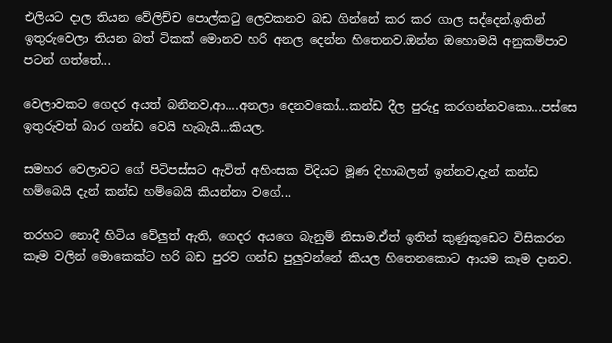එලියට දාල තියන වේලිච්ච පොල්කටු ලෙවකනව බඩ ගින්නේ කර කර ගාල සද්දෙන්.ඉතින් ඉතුරුවෙලා තියන බත් ටිකක් මොනව හරි අනල දෙන්න හිතෙනව.ඔන්න ඔහොමයි අනුකම්පාව පටන් ගත්තේ...

වෙලාවකට ගෙදර අයත් බනිනව,ආ....අනලා දෙනවකෝ...කන්ඩ දීල පුරුදු කරගන්නවකො...පස්සෙ ඉතුරුවත් බාර ගන්ඩ වෙයි හැබැයි...කියල.

සමහර වෙලාවට ගේ පිටිපස්සට ඇවිත් අහිංසක විදියට මූණ දිහාබලන් ඉන්නව,දැන් කන්ඩ හම්බෙයි දැන් කන්ඩ හම්බෙයි කියන්නා වගේ...

තරහට නොදී හිටිය වේලුත් ඇති, ගෙදර අයගෙ බැනුම් නිසාම.ඒත් ඉතින් කුණුකූඩෙට විසිකරන කෑම වලින් මොකෙක්ට හරි බඩ පුරව ගන්ඩ පුලුවන්නේ කියල හිතෙනකොට ආයම කෑම දානව.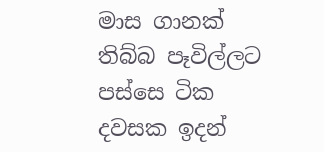මාස ගානක් තිබ්බ පෑවිල්ලට පස්සෙ ටික දවසක ඉදන්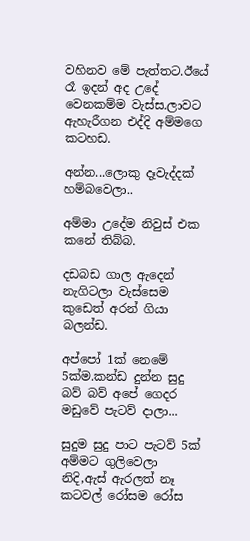වහිනව මේ පැත්තට.ඊයේ රෑ ඉදන් අද උදේ වෙනකම්ම වැස්ස.ලාවට ඇහැරීගන එද්දි අම්මගෙ කටහඩ.

අන්න...ලොකු දෑවැද්දක් හම්බවෙලා..

අම්මා උදේම නිවුස් එක කනේ තිබ්බ.

දඩබඩ ගාල ඇදෙන් නැගිටලා වැස්සෙම කුඩෙත් අරන් ගියා බලන්ඩ.

අප්පෝ 1ක් නෙමේ 5ක්ම.කන්ඩ දුන්න සුදු බව් බව් අපේ ගෙදර මඩුවේ පැටව් දාලා...

සුදුම සුදු පාට පැටව් 5ක් අම්මට ගුලිවෙලා නිදි,ඇස් ඇරලත් නෑ කටවල් රෝසම රෝස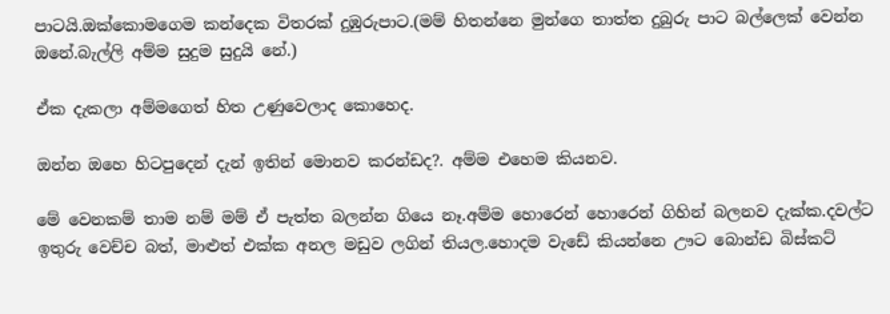පාටයි.ඔක්කොමගෙම කන්දෙක විතරක් දුඹුරුපාට.(මම් හිතන්නෙ මුන්ගෙ තාත්ත දුබුරු පාට බල්ලෙක් වෙන්න ඔනේ.බැල්ලි අම්ම සුදුම සුදුයි නේ.)

ඒක දැකලා අම්මගෙත් හිත උණුවෙලාද කොහෙද.

ඔන්න ඔහෙ හිටපුදෙන් දැන් ඉතින් මොනව කරන්ඩද?. අම්ම එහෙම කියනව.

මේ වෙනකම් තාම නම් මම් ඒ පැත්ත බලන්න ගියෙ නෑ.අම්ම හොරෙන් හොරෙන් ගිහින් බලනව දැක්ක.දවල්ට ඉතුරු වෙච්ච බත්, මාළුත් එක්ක අනල මඩුව ලගින් තියල.හොදම වැඩේ කියන්නෙ ඌට බොන්ඩ බිස්කට්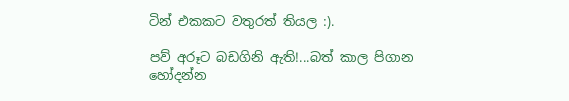ටින් එකකට වතුරත් තියල :).

පව් අරූට බඩගිනි ඇති!...බත් කාල පිගාන හෝදන්න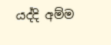යද්දි අම්ම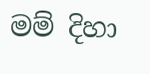මම් දිහා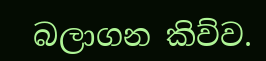බලාගන කිව්ව.